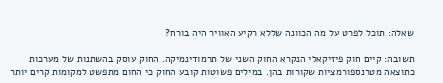שאלה: תוכל לפרט על מה הכוונה שללא רקיע האוויר היה בורח?

תשובה: קיים חוק פיזיקאלי הנקרא החוק השני של תרמודינמיקה. החוק עוסק בהשתנות של מערכות כתוצאה מטרנספורמציות שקורות בהן. במילים פשוטות קובע החוק כי החום מתפשט למקומות קרים יותר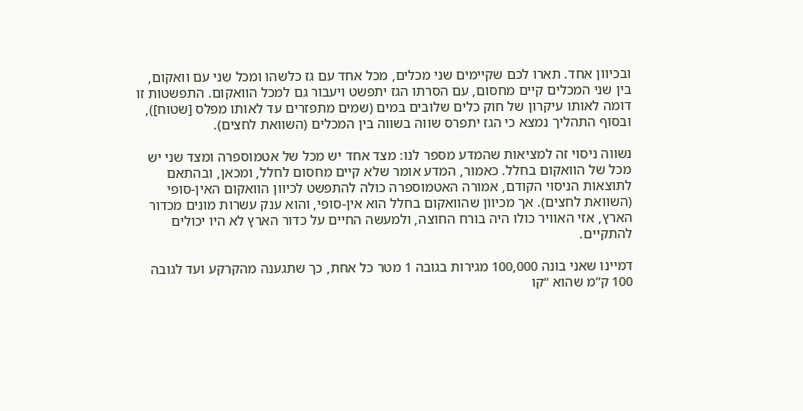ובכיוון אחד. תארו לכם שקיימים שני מכלים, מכל אחד עם גז כלשהו ומכל שני עם וואקום, בין שני המכלים קיים מחסום, עם הסרתו הגז יתפשט ויעבור גם למכל הוואקום. התפשטות זו דומה לאותו עיקרון של חוק כלים שלובים במים (שמים מתפזרים עד לאותו מפלס [שטוח]), ובסוף התהליך נמצא כי הגז יתפרס שווה בשווה בין המכלים (השוואת לחצים).

נשווה ניסוי זה למציאות שהמדע מספר לנו: מצד אחד יש מכל של אטמוספרה ומצד שני יש מכל של הוואקום בחלל. כאמור, המדע אומר שלא קיים מחסום לחלל, ומכאן, ובהתאם לתוצאות הניסוי הקודם, אמורה האטמוספרה כולה להתפשט לכיוון הוואקום האין-סופי (השוואת לחצים). אך מכיוון שהוואקום בחלל הוא אין-סופי, והוא ענק עשרות מונים מכדור הארץ, אזי האוויר כולו היה בורח החוצה, ולמעשה החיים על כדור הארץ לא היו יכולים להתקיים.

דמיינו שאני בונה 100,000 מגירות בגובה 1 מטר כל אחת, כך שתגענה מהקרקע ועד לגובה 100 ק”מ שהוא “קו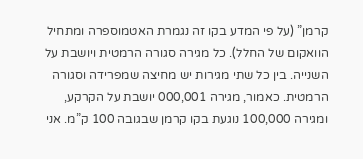קרמן” (על פי המדע בקו זה נגמרת האטמוספרה ומתחיל הוואקום של החלל). כל מגירה סגורה הרמטית ויושבת על השנייה. בין כל שתי מגירות יש מחיצה שמפרידה וסגורה הרמטית. כאמור, מגירה 000,001 יושבת על הקרקע, ומגירה 100,000 נוגעת בקו קרמן שבגובה 100 ק”מ. אני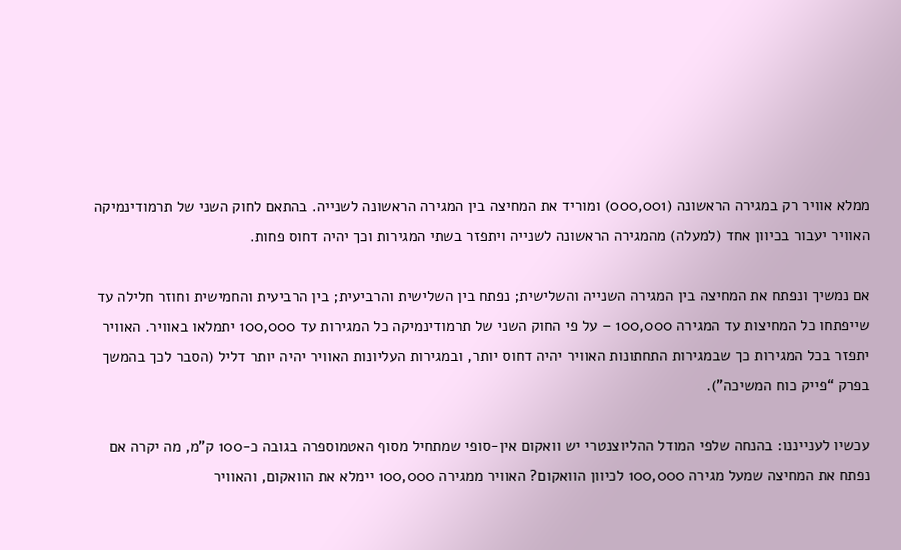ממלא אוויר רק במגירה הראשונה (000,001) ומוריד את המחיצה בין המגירה הראשונה לשנייה. בהתאם לחוק השני של תרמודינמיקה האוויר יעבור בכיוון אחד (למעלה) מהמגירה הראשונה לשנייה ויתפזר בשתי המגירות וכך יהיה דחוס פחות.

אם נמשיך ונפתח את המחיצה בין המגירה השנייה והשלישית; נפתח בין השלישית והרביעית; בין הרביעית והחמישית וחוזר חלילה עד שייפתחו כל המחיצות עד המגירה 100,000 – על פי החוק השני של תרמודינמיקה כל המגירות עד 100,000 יתמלאו באוויר. האוויר יתפזר בכל המגירות כך שבמגירות התחתונות האוויר יהיה דחוס יותר, ובמגירות העליונות האוויר יהיה יותר דליל (הסבר לכך בהמשך בפרק “פייק כוח המשיכה”).

עכשיו לענייננו: בהנחה שלפי המודל ההליוצנטרי יש וואקום אין-סופי שמתחיל מסוף האטמוספרה בגובה כ-100 ק”מ, מה יקרה אם נפתח את המחיצה שמעל מגירה 100,000 לכיוון הוואקום? האוויר ממגירה 100,000 יימלא את הוואקום, והאוויר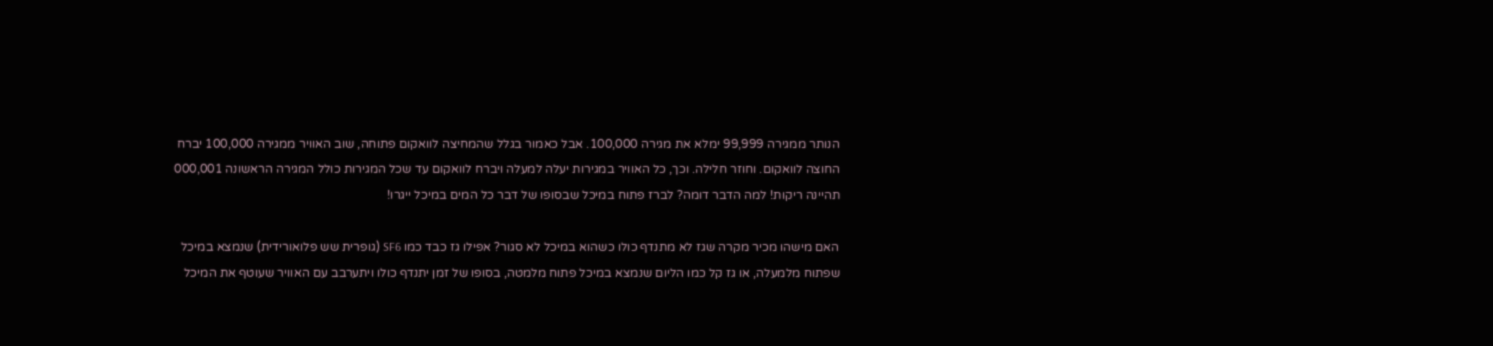הנותר ממגירה 99,999 ימלא את מגירה 100,000. אבל כאמור בגלל שהמחיצה לוואקום פתוחה, שוב האוויר ממגירה 100,000 יברח החוצה לוואקום. וחוזר חלילה. וכך, כל האוויר במגירות יעלה למעלה ויברח לוואקום עד שכל המגירות כולל המגירה הראשונה 000,001 תהיינה ריקות! למה הדבר דומה? לברז פתוח במיכל שבסופו של דבר כל המים במיכל ייגרו!

האם מישהו מכיר מקרה שגז לא מתנדף כולו כשהוא במיכל לא סגור? אפילו גז כבד כמו SF6 (גופרית שש פלואורידית) שנמצא במיכל שפתוח מלמעלה, או גז קל כמו הליום שנמצא במיכל פתוח מלמטה, בסופו של זמן יתנדף כולו ויתערבב עם האוויר שעוטף את המיכל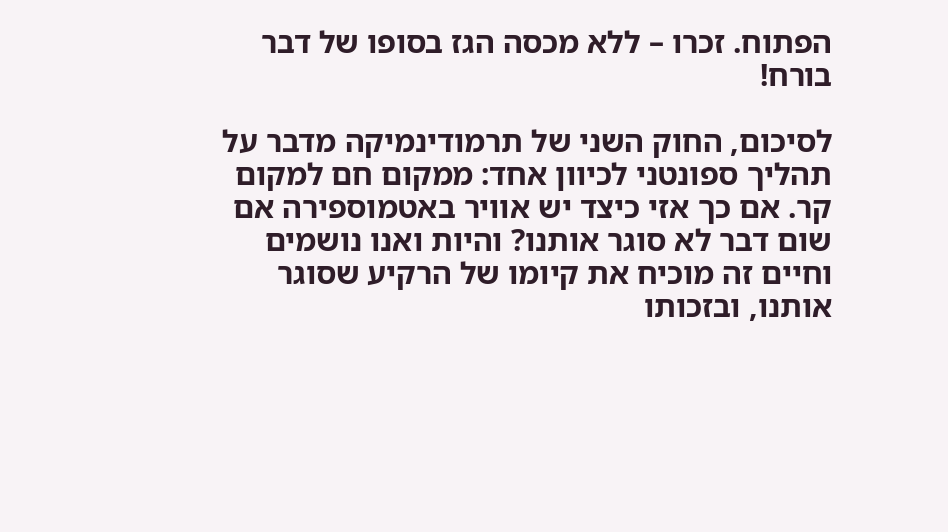הפתוח. זכרו – ללא מכסה הגז בסופו של דבר בורח!

לסיכום, החוק השני של תרמודינמיקה מדבר על תהליך ספונטני לכיוון אחד: ממקום חם למקום קר. אם כך אזי כיצד יש אוויר באטמוספירה אם שום דבר לא סוגר אותנו? והיות ואנו נושמים וחיים זה מוכיח את קיומו של הרקיע שסוגר אותנו, ובזכותו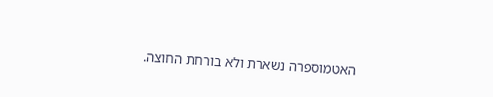האטמוספרה נשארת ולא בורחת החוצה.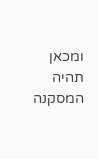ומכאן תהיה המסקנה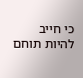כי חייב להיות תוחם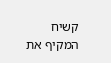קשיח המקיף את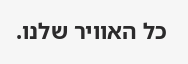כל האוויר שלנו.